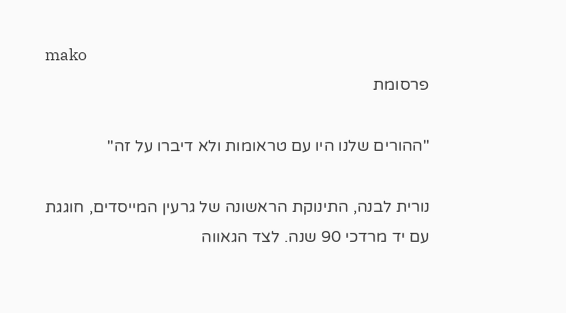mako
פרסומת

"ההורים שלנו היו עם טראומות ולא דיברו על זה"

נורית לבנה, התינוקת הראשונה של גרעין המייסדים, חוגגת עם יד מרדכי 90 שנה. לצד הגאווה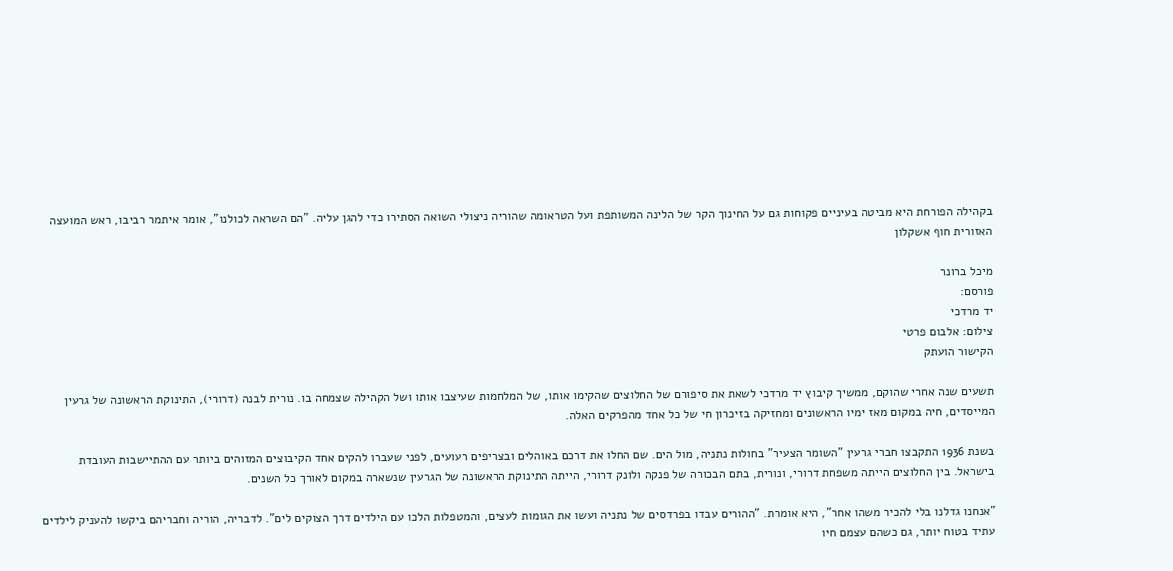בקהילה הפורחת היא מביטה בעיניים פקוחות גם על החינוך הקר של הלינה המשותפת ועל הטראומה שהוריה ניצולי השואה הסתירו כדי להגן עליה. "הם השראה לכולנו", אומר איתמר רביבו, ראש המועצה האזורית חוף אשקלון

מיכל ברונר
פורסם:
יד מרדכי
צילום: אלבום פרטי
הקישור הועתק

תשעים שנה אחרי שהוקם, ממשיך קיבוץ יד מרדכי לשאת את סיפורם של החלוצים שהקימו אותו, של המלחמות שעיצבו אותו ושל הקהילה שצמחה בו. נורית לבנה (דרורי), התינוקת הראשונה של גרעין המייסדים, חיה במקום מאז ימיו הראשונים ומחזיקה בזיכרון חי של כל אחד מהפרקים האלה.

בשנת 1936 התקבצו חברי גרעין "השומר הצעיר" בחולות נתניה, מול הים. שם החלו את דרכם באוהלים ובצריפים רעועים, לפני שעברו להקים אחד הקיבוצים המזוהים ביותר עם ההתיישבות העובדת בישראל. בין החלוצים הייתה משפחת דרורי, ונורית, בתם הבכורה של פנקה ולונק דרורי, הייתה התינוקת הראשונה של הגרעין שנשארה במקום לאורך כל השנים.

"אנחנו גדלנו בלי להכיר משהו אחר", היא אומרת. "ההורים עבדו בפרדסים של נתניה ועשו את הגומות לעצים, והמטפלות הלכו עם הילדים דרך הצוקים לים". לדבריה, הוריה וחבריהם ביקשו להעניק לילדים עתיד בטוח יותר, גם כשהם עצמם חיו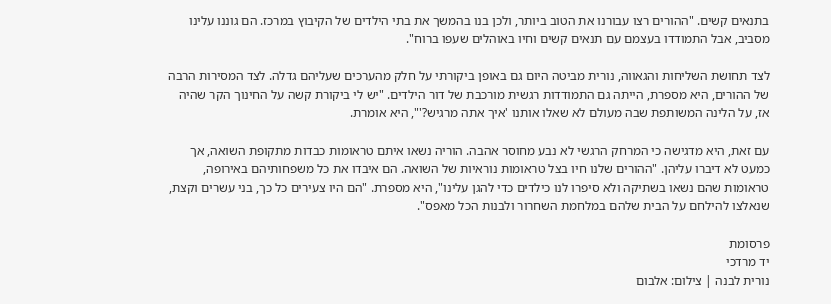בתנאים קשים. "ההורים רצו עבורנו את הטוב ביותר, ולכן בנו בהמשך את בתי הילדים של הקיבוץ במרכז. הם גוננו עלינו מסביב, אבל התמודדו בעצמם עם תנאים קשים וחיו באוהלים שעפו ברוח".

לצד תחושת השליחות והגאווה, נורית מביטה היום גם באופן ביקורתי על חלק מהערכים שעליהם גדלה. לצד המסירות הרבה של ההורים, היא מספרת, הייתה גם התמודדות רגשית מורכבת של דור הילדים. "יש לי ביקורת קשה על החינוך הקר שהיה אז, על הלינה המשותפת שבה מעולם לא שאלו אותנו 'איך אתה מרגיש?'", היא אומרת.

עם זאת, היא מדגישה כי המרחק הרגשי לא נבע מחוסר אהבה. הוריה נשאו איתם טראומות כבדות מתקופת השואה, אך כמעט לא דיברו עליהן. "ההורים שלנו חיו בצל טראומות נוראיות של השואה. הם איבדו את כל משפחותיהם באירופה, טראומות שהם נשאו בשתיקה ולא סיפרו לנו כילדים כדי להגן עלינו", היא מספרת. "הם היו צעירים כל כך, בני עשרים וקצת, שנאלצו להילחם על הבית שלהם במלחמת השחרור ולבנות הכל מאפס".

פרסומת
יד מרדכי
נורית לבנה | צילום: אלבום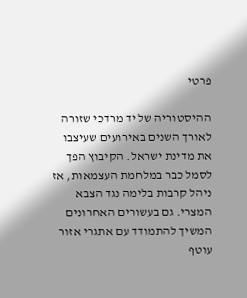פרטי

ההיסטוריה של יד מרדכי שזורה לאורך השנים באירועים שעיצבו את מדינת ישראל. הקיבוץ הפך לסמל כבר במלחמת העצמאות, אז ניהל קרבות בלימה נגד הצבא המצרי. גם בעשורים האחרונים המשיך להתמודד עם אתגרי אזור עוטף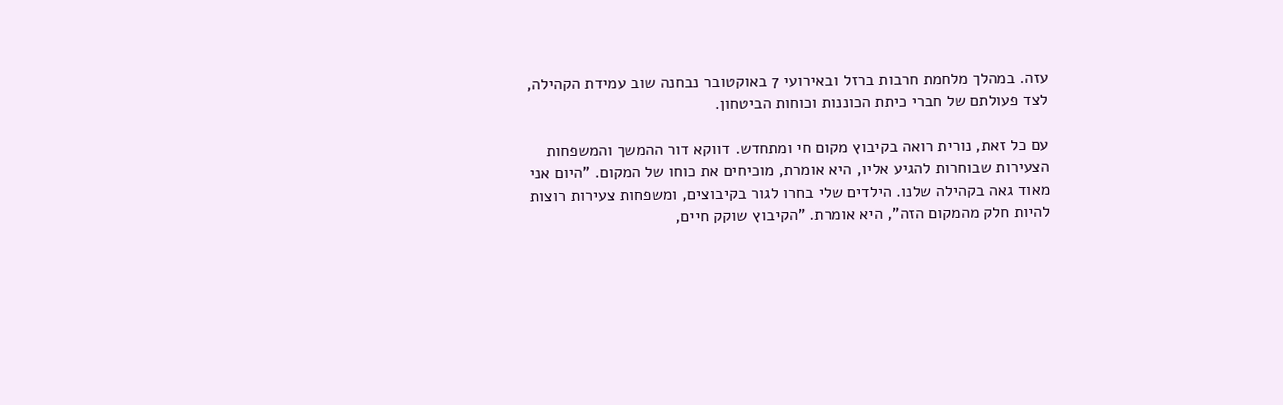עזה. במהלך מלחמת חרבות ברזל ובאירועי 7 באוקטובר נבחנה שוב עמידת הקהילה, לצד פעולתם של חברי כיתת הכוננות וכוחות הביטחון.

עם כל זאת, נורית רואה בקיבוץ מקום חי ומתחדש. דווקא דור ההמשך והמשפחות הצעירות שבוחרות להגיע אליו, היא אומרת, מוכיחים את כוחו של המקום. "היום אני מאוד גאה בקהילה שלנו. הילדים שלי בחרו לגור בקיבוצים, ומשפחות צעירות רוצות להיות חלק מהמקום הזה", היא אומרת. "הקיבוץ שוקק חיים,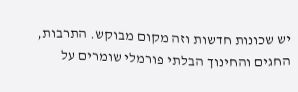יש שכונות חדשות וזה מקום מבוקש. התרבות, החגים והחינוך הבלתי פורמלי שומרים על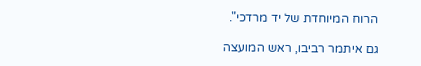הרוח המיוחדת של יד מרדכי".

גם איתמר רביבו, ראש המועצה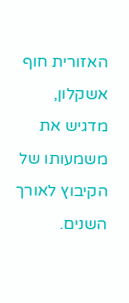האזורית חוף אשקלון, מדגיש את משמעותו של הקיבוץ לאורך השנים.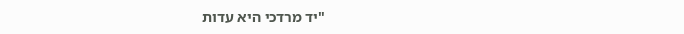"יד מרדכי היא עדות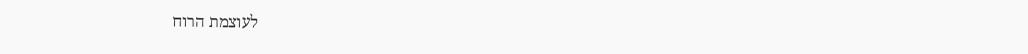לעוצמת הרוח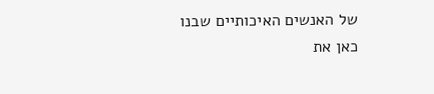של האנשים האיכותיים שבנו כאן את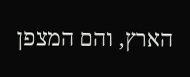הארץ, והם המצפן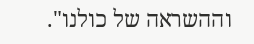וההשראה של כולנו".